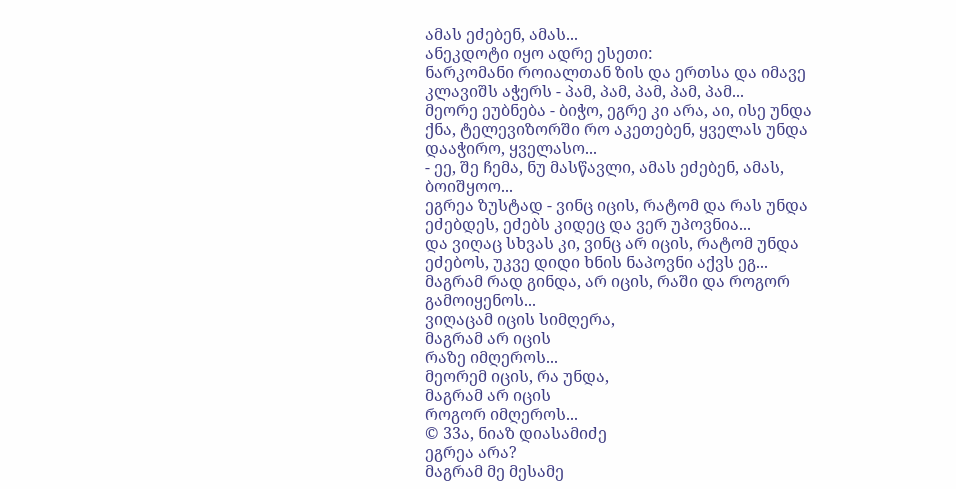ამას ეძებენ, ამას...
ანეკდოტი იყო ადრე ესეთი:
ნარკომანი როიალთან ზის და ერთსა და იმავე კლავიშს აჭერს - პამ, პამ, პამ, პამ, პამ...
მეორე ეუბნება - ბიჭო, ეგრე კი არა, აი, ისე უნდა ქნა, ტელევიზორში რო აკეთებენ, ყველას უნდა დააჭირო, ყველასო...
- ეე, შე ჩემა, ნუ მასწავლი, ამას ეძებენ, ამას, ბოიშყოო...
ეგრეა ზუსტად - ვინც იცის, რატომ და რას უნდა ეძებდეს, ეძებს კიდეც და ვერ უპოვნია...
და ვიღაც სხვას კი, ვინც არ იცის, რატომ უნდა ეძებოს, უკვე დიდი ხნის ნაპოვნი აქვს ეგ...
მაგრამ რად გინდა, არ იცის, რაში და როგორ გამოიყენოს...
ვიღაცამ იცის სიმღერა,
მაგრამ არ იცის
რაზე იმღეროს...
მეორემ იცის, რა უნდა,
მაგრამ არ იცის
როგორ იმღეროს...
© 33ა, ნიაზ დიასამიძე
ეგრეა არა?
მაგრამ მე მესამე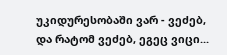უკიდურესობაში ვარ - ვეძებ, და რატომ ვეძებ, ეგეც ვიცი...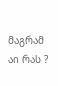მაგრამ აი რას ?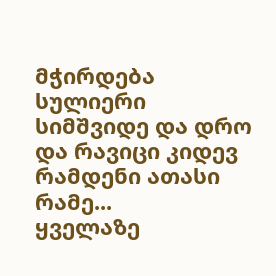მჭირდება სულიერი სიმშვიდე და დრო და რავიცი კიდევ რამდენი ათასი რამე...
ყველაზე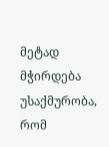მეტად მჭირდება უსაქმურობა, რომ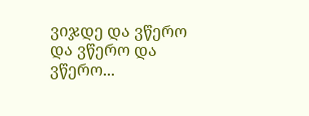ვიჯდე და ვწერო და ვწერო და ვწერო...